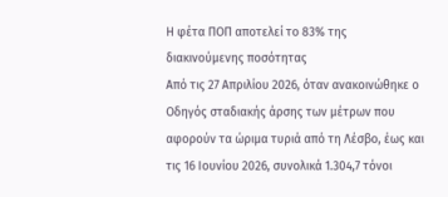Η φέτα ΠΟΠ αποτελεί το 83% της διακινούμενης ποσότητας
Από τις 27 Απριλίου 2026, όταν ανακοινώθηκε ο Οδηγός σταδιακής άρσης των μέτρων που αφορούν τα ώριμα τυριά από τη Λέσβο, έως και τις 16 Ιουνίου 2026, συνολικά 1.304,7 τόνοι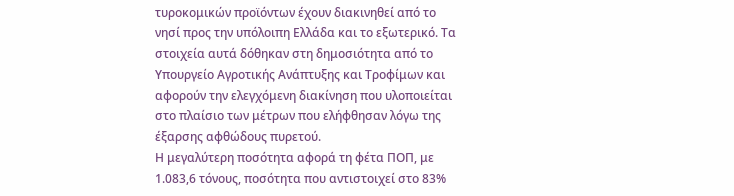τυροκομικών προϊόντων έχουν διακινηθεί από το νησί προς την υπόλοιπη Ελλάδα και το εξωτερικό. Τα στοιχεία αυτά δόθηκαν στη δημοσιότητα από το Υπουργείο Αγροτικής Ανάπτυξης και Τροφίμων και αφορούν την ελεγχόμενη διακίνηση που υλοποιείται στο πλαίσιο των μέτρων που ελήφθησαν λόγω της έξαρσης αφθώδους πυρετού.
Η μεγαλύτερη ποσότητα αφορά τη φέτα ΠΟΠ, με 1.083,6 τόνους, ποσότητα που αντιστοιχεί στο 83%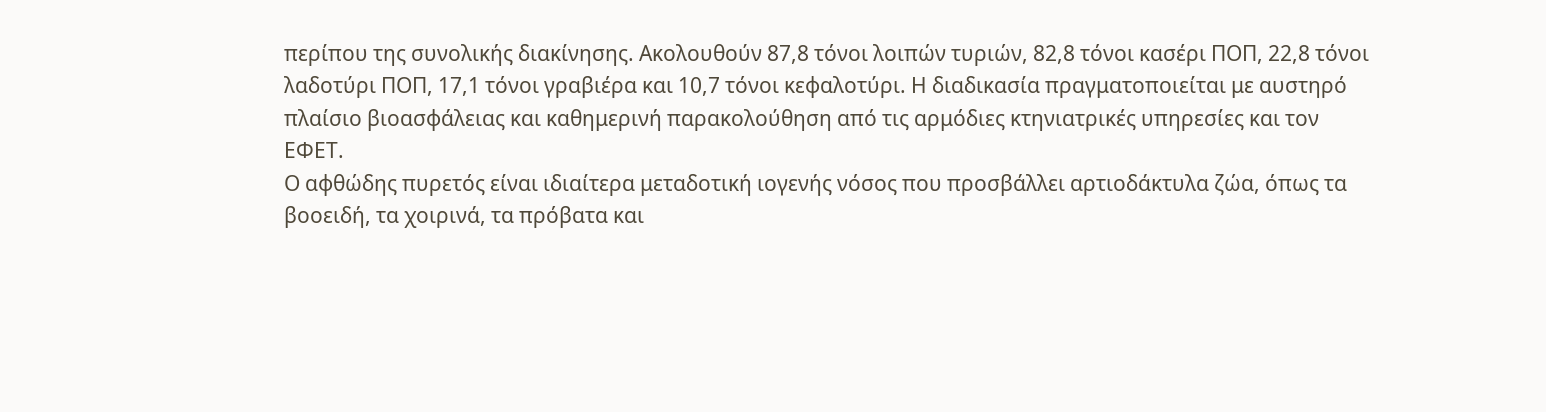περίπου της συνολικής διακίνησης. Ακολουθούν 87,8 τόνοι λοιπών τυριών, 82,8 τόνοι κασέρι ΠΟΠ, 22,8 τόνοι λαδοτύρι ΠΟΠ, 17,1 τόνοι γραβιέρα και 10,7 τόνοι κεφαλοτύρι. Η διαδικασία πραγματοποιείται με αυστηρό πλαίσιο βιοασφάλειας και καθημερινή παρακολούθηση από τις αρμόδιες κτηνιατρικές υπηρεσίες και τον ΕΦΕΤ.
Ο αφθώδης πυρετός είναι ιδιαίτερα μεταδοτική ιογενής νόσος που προσβάλλει αρτιοδάκτυλα ζώα, όπως τα βοοειδή, τα χοιρινά, τα πρόβατα και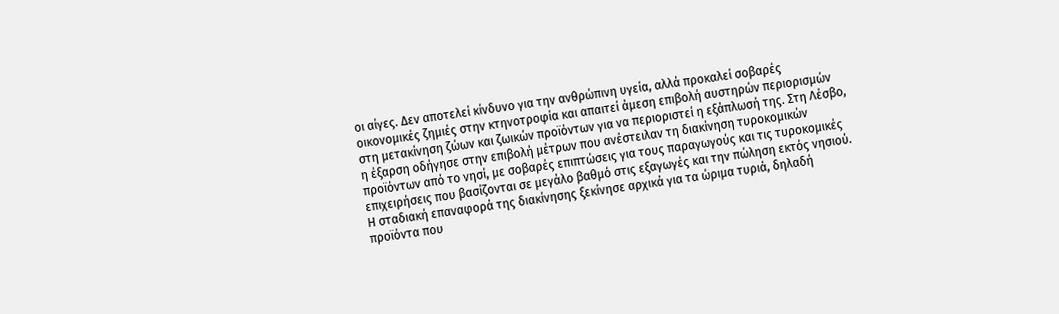οι αίγες. Δεν αποτελεί κίνδυνο για την ανθρώπινη υγεία, αλλά προκαλεί σοβαρές οικονομικές ζημιές στην κτηνοτροφία και απαιτεί άμεση επιβολή αυστηρών περιορισμών στη μετακίνηση ζώων και ζωικών προϊόντων για να περιοριστεί η εξάπλωσή της. Στη Λέσβο, η έξαρση οδήγησε στην επιβολή μέτρων που ανέστειλαν τη διακίνηση τυροκομικών προϊόντων από το νησί, με σοβαρές επιπτώσεις για τους παραγωγούς και τις τυροκομικές επιχειρήσεις που βασίζονται σε μεγάλο βαθμό στις εξαγωγές και την πώληση εκτός νησιού.
Η σταδιακή επαναφορά της διακίνησης ξεκίνησε αρχικά για τα ώριμα τυριά, δηλαδή προϊόντα που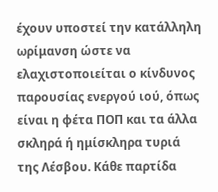έχουν υποστεί την κατάλληλη ωρίμανση ώστε να ελαχιστοποιείται ο κίνδυνος παρουσίας ενεργού ιού, όπως είναι η φέτα ΠΟΠ και τα άλλα σκληρά ή ημίσκληρα τυριά της Λέσβου. Κάθε παρτίδα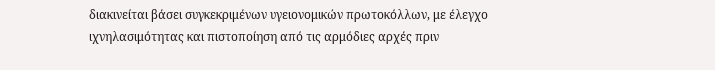διακινείται βάσει συγκεκριμένων υγειονομικών πρωτοκόλλων, με έλεγχο ιχνηλασιμότητας και πιστοποίηση από τις αρμόδιες αρχές πριν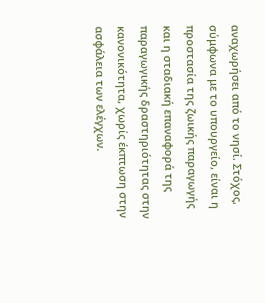αναχωρήσει από το νησί. Στόχος, σύμφωνα με το υπουργείο, είναι η προστασία της ζωικής παραγωγής και η σταδιακή επαναφορά της παραγωγικής δραστηριότητας στην κανονικότητα, χωρίς έκπτωση στην ασφάλεια των ελέγχων.